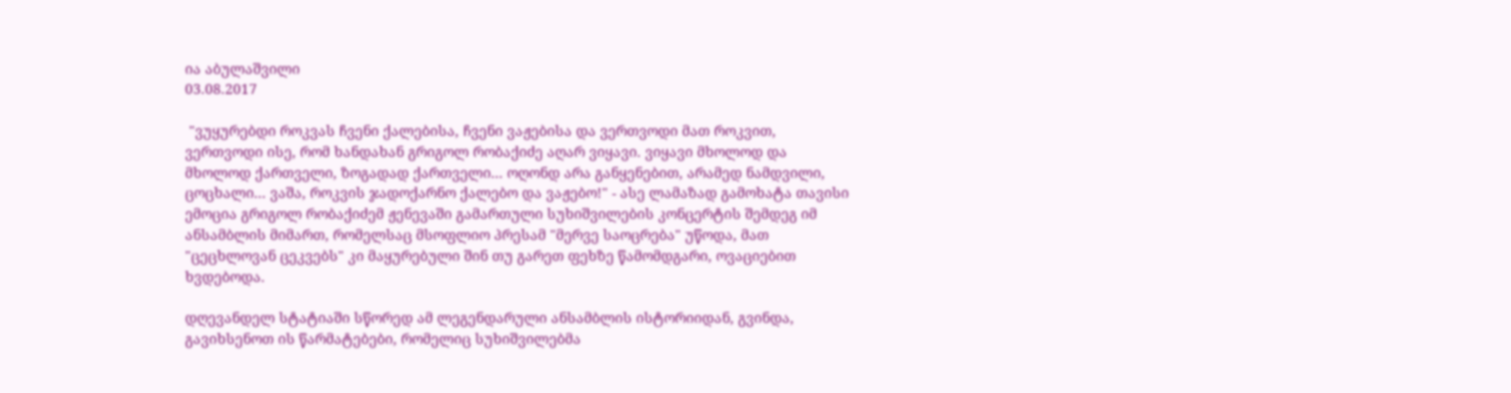ია აბულაშვილი
03.08.2017

 "ვუყურებდი როკვას ჩვენი ქალებისა, ჩვენი ვაჟებისა და ვერთვოდი მათ როკვით, ვერთვოდი ისე, რომ ხანდახან გრიგოლ რობაქიძე აღარ ვიყავი. ვიყავი მხოლოდ და მხოლოდ ქართველი, ზოგადად ქართველი... ოღონდ არა განყენებით, არამედ ნამდვილი, ცოცხალი... ვაშა, როკვის ჯადოქარნო ქალებო და ვაჟებო!" - ასე ლამაზად გამოხატა თავისი ემოცია გრიგოლ რობაქიძემ ჟენევაში გამართული სუხიშვილების კონცერტის შემდეგ იმ ანსამბლის მიმართ, რომელსაც მსოფლიო პრესამ "მერვე საოცრება" უწოდა, მათ "ცეცხლოვან ცეკვებს" კი მაყურებული შინ თუ გარეთ ფეხზე წამომდგარი, ოვაციებით ხვდებოდა.

დღევანდელ სტატიაში სწორედ ამ ლეგენდარული ანსამბლის ისტორიიდან, გვინდა, გავიხსენოთ ის წარმატებები, რომელიც სუხიშვილებმა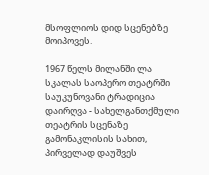მსოფლიოს დიდ სცენებზე მოიპოვეს.

1967 წელს მილანში ლა სკალას საოპერო თეატრში საუკუნოვანი ტრადიცია დაირღვა - სახელგანთქმული თეატრის სცენაზე გამონაკლისის სახით, პირველად დაუშვეს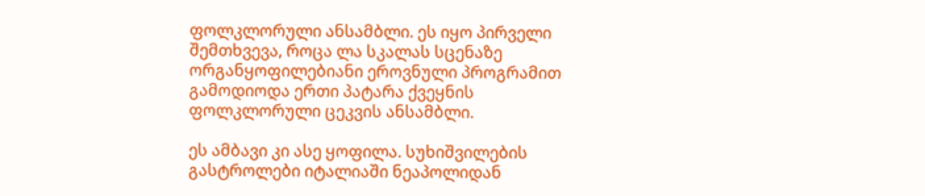ფოლკლორული ანსამბლი. ეს იყო პირველი შემთხვევა, როცა ლა სკალას სცენაზე ორგანყოფილებიანი ეროვნული პროგრამით გამოდიოდა ერთი პატარა ქვეყნის ფოლკლორული ცეკვის ანსამბლი.

ეს ამბავი კი ასე ყოფილა. სუხიშვილების გასტროლები იტალიაში ნეაპოლიდან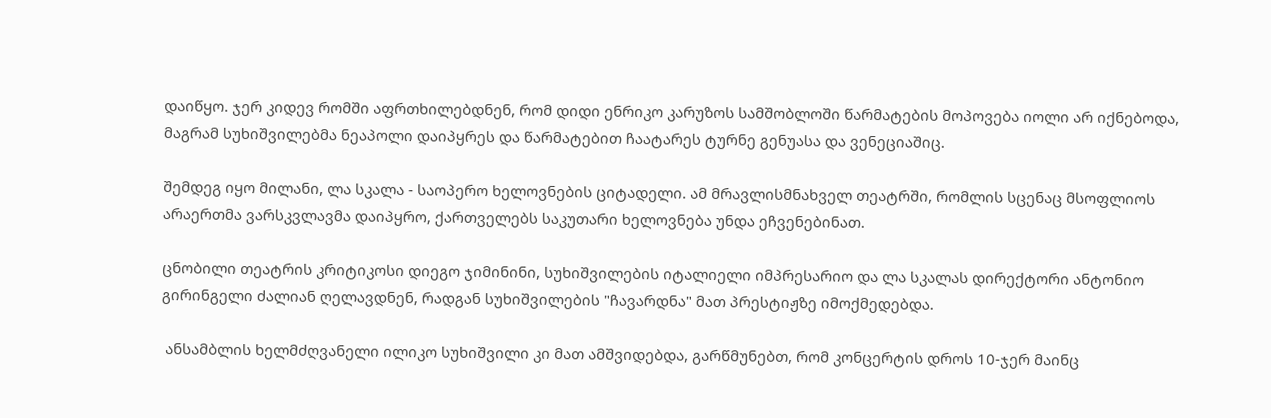დაიწყო. ჯერ კიდევ რომში აფრთხილებდნენ, რომ დიდი ენრიკო კარუზოს სამშობლოში წარმატების მოპოვება იოლი არ იქნებოდა, მაგრამ სუხიშვილებმა ნეაპოლი დაიპყრეს და წარმატებით ჩაატარეს ტურნე გენუასა და ვენეციაშიც.

შემდეგ იყო მილანი, ლა სკალა - საოპერო ხელოვნების ციტადელი. ამ მრავლისმნახველ თეატრში, რომლის სცენაც მსოფლიოს არაერთმა ვარსკვლავმა დაიპყრო, ქართველებს საკუთარი ხელოვნება უნდა ეჩვენებინათ.

ცნობილი თეატრის კრიტიკოსი დიეგო ჯიმინინი, სუხიშვილების იტალიელი იმპრესარიო და ლა სკალას დირექტორი ანტონიო გირინგელი ძალიან ღელავდნენ, რადგან სუხიშვილების "ჩავარდნა" მათ პრესტიჟზე იმოქმედებდა.

 ანსამბლის ხელმძღვანელი ილიკო სუხიშვილი კი მათ ამშვიდებდა, გარწმუნებთ, რომ კონცერტის დროს 10-ჯერ მაინც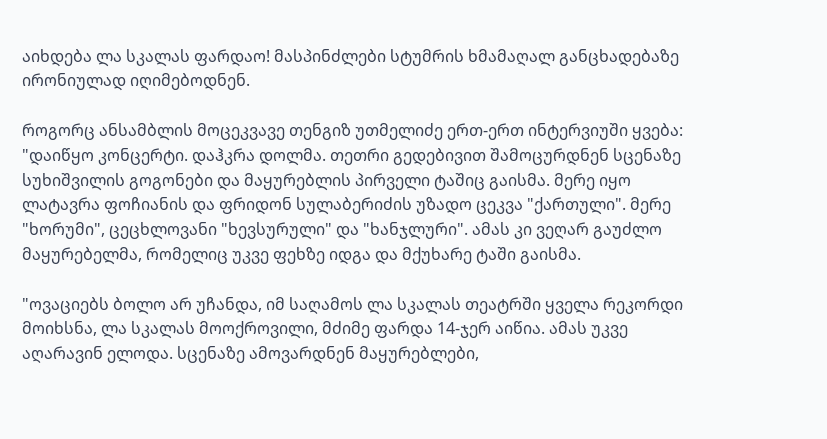აიხდება ლა სკალას ფარდაო! მასპინძლები სტუმრის ხმამაღალ განცხადებაზე ირონიულად იღიმებოდნენ.

როგორც ანსამბლის მოცეკვავე თენგიზ უთმელიძე ერთ-ერთ ინტერვიუში ყვება: "დაიწყო კონცერტი. დაჰკრა დოლმა. თეთრი გედებივით შამოცურდნენ სცენაზე სუხიშვილის გოგონები და მაყურებლის პირველი ტაშიც გაისმა. მერე იყო ლატავრა ფოჩიანის და ფრიდონ სულაბერიძის უზადო ცეკვა "ქართული". მერე "ხორუმი", ცეცხლოვანი "ხევსურული" და "ხანჯლური". ამას კი ვეღარ გაუძლო მაყურებელმა, რომელიც უკვე ფეხზე იდგა და მქუხარე ტაში გაისმა.

"ოვაციებს ბოლო არ უჩანდა, იმ საღამოს ლა სკალას თეატრში ყველა რეკორდი მოიხსნა, ლა სკალას მოოქროვილი, მძიმე ფარდა 14-ჯერ აიწია. ამას უკვე აღარავინ ელოდა. სცენაზე ამოვარდნენ მაყურებლები,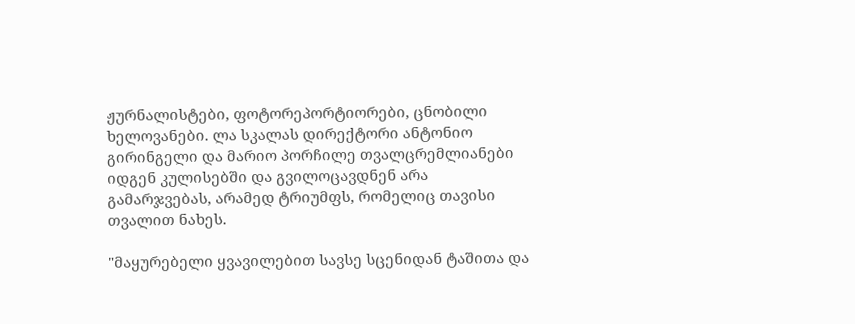ჟურნალისტები, ფოტორეპორტიორები, ცნობილი ხელოვანები. ლა სკალას დირექტორი ანტონიო გირინგელი და მარიო პორჩილე თვალცრემლიანები იდგენ კულისებში და გვილოცავდნენ არა გამარჯვებას, არამედ ტრიუმფს, რომელიც თავისი თვალით ნახეს.

"მაყურებელი ყვავილებით სავსე სცენიდან ტაშითა და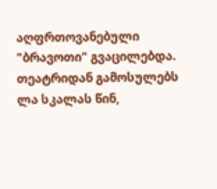აღფრთოვანებული "ბრავოთი" გვაცილებდა. თეატრიდან გამოსულებს ლა სკალას წინ,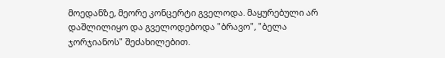მოედანზე, მეორე კონცერტი გველოდა. მაყურებული არ დაშლილიყო და გველოდებოდა "ბრავო", "ბელა ჯორჯიანოს" შეძახილებით.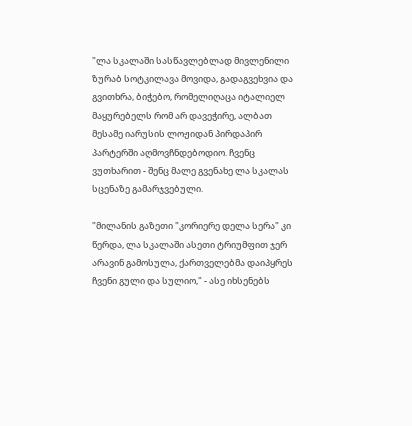"ლა სკალაში სასწავლებლად მივლენილი ზურაბ სოტკილავა მოვიდა, გადაგვეხვია და გვითხრა, ბიჭებო, რომელიღაცა იტალიელ მაყურებელს რომ არ დავეჭირე, ალბათ მესამე იარუსის ლოჟიდან პირდაპირ პარტერში აღმოვჩნდებოდიო. ჩვენც ვუთხარით - შენც მალე გვენახე ლა სკალას სცენაზე გამარჯვებული.

"მილანის გაზეთი "კორიერე დელა სერა" კი წერდა, ლა სკალაში ასეთი ტრიუმფით ჯერ არავინ გამოსულა, ქართველებმა დაიპყრეს ჩვენი გული და სულიო," - ასე იხსენებს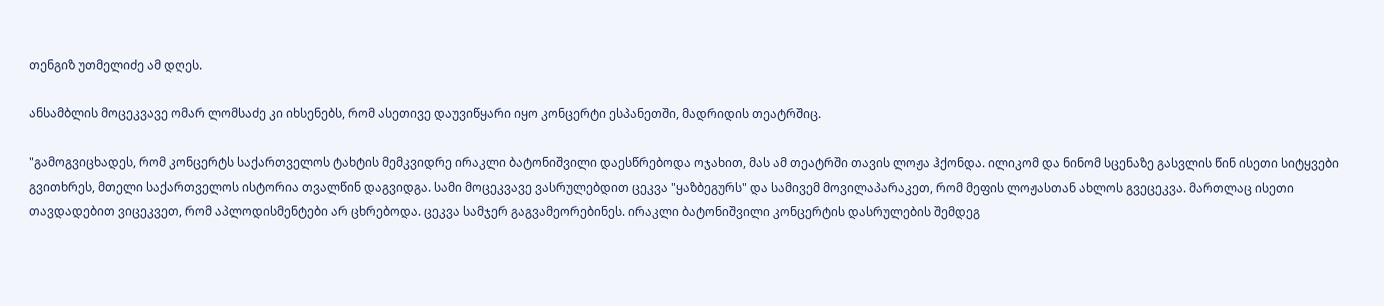თენგიზ უთმელიძე ამ დღეს.

ანსამბლის მოცეკვავე ომარ ლომსაძე კი იხსენებს, რომ ასეთივე დაუვიწყარი იყო კონცერტი ესპანეთში, მადრიდის თეატრშიც.

"გამოგვიცხადეს, რომ კონცერტს საქართველოს ტახტის მემკვიდრე ირაკლი ბატონიშვილი დაესწრებოდა ოჯახით, მას ამ თეატრში თავის ლოჟა ჰქონდა. ილიკომ და ნინომ სცენაზე გასვლის წინ ისეთი სიტყვები გვითხრეს, მთელი საქართველოს ისტორია თვალწინ დაგვიდგა. სამი მოცეკვავე ვასრულებდით ცეკვა "ყაზბეგურს" და სამივემ მოვილაპარაკეთ, რომ მეფის ლოჟასთან ახლოს გვეცეკვა. მართლაც ისეთი თავდადებით ვიცეკვეთ, რომ აპლოდისმენტები არ ცხრებოდა. ცეკვა სამჯერ გაგვამეორებინეს. ირაკლი ბატონიშვილი კონცერტის დასრულების შემდეგ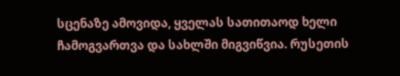სცენაზე ამოვიდა, ყველას სათითაოდ ხელი ჩამოგვართვა და სახლში მიგვიწვია. რუსეთის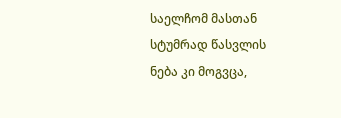საელჩომ მასთან სტუმრად წასვლის ნება კი მოგვცა,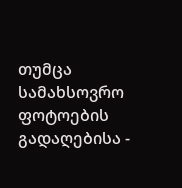თუმცა სამახსოვრო ფოტოების გადაღებისა -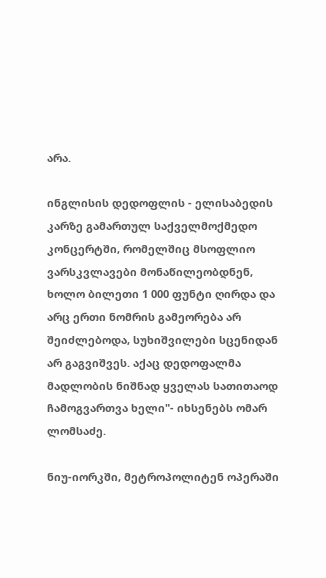არა.

ინგლისის დედოფლის - ელისაბედის კარზე გამართულ საქველმოქმედო კონცერტში, რომელშიც მსოფლიო ვარსკვლავები მონაწილეობდნენ, ხოლო ბილეთი 1 000 ფუნტი ღირდა და არც ერთი ნომრის გამეორება არ შეიძლებოდა, სუხიშვილები სცენიდან არ გაგვიშვეს. აქაც დედოფალმა მადლობის ნიშნად ყველას სათითაოდ ჩამოგვართვა ხელი"- იხსენებს ომარ ლომსაძე.

ნიუ-იორკში, მეტროპოლიტენ ოპერაში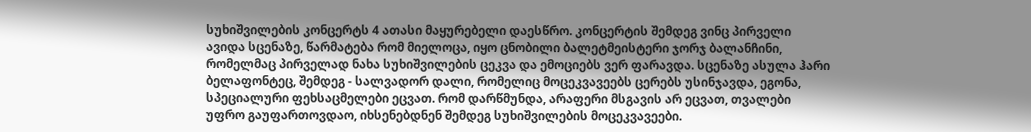სუხიშვილების კონცერტს 4 ათასი მაყურებელი დაესწრო. კონცერტის შემდეგ ვინც პირველი ავიდა სცენაზე, წარმატება რომ მიელოცა, იყო ცნობილი ბალეტმეისტერი ჯორჯ ბალანჩინი, რომელმაც პირველად ნახა სუხიშვილების ცეკვა და ემოციებს ვერ ფარავდა. სცენაზე ასულა ჰარი ბელაფონტეც, შემდეგ - სალვადორ დალი, რომელიც მოცეკვავეებს ცერებს უსინჯავდა, ეგონა, სპეციალური ფეხსაცმელები ეცვათ. რომ დარწმუნდა, არაფერი მსგავის არ ეცვათ, თვალები უფრო გაუფართოვდაო, იხსენებდნენ შემდეგ სუხიშვილების მოცეკვავეები.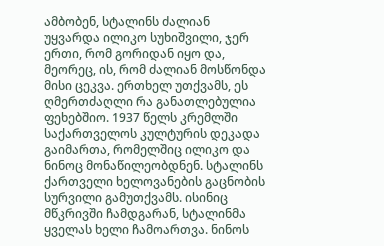ამბობენ, სტალინს ძალიან უყვარდა ილიკო სუხიშვილი, ჯერ ერთი, რომ გორიდან იყო და, მეორეც, ის, რომ ძალიან მოსწონდა მისი ცეკვა. ერთხელ უთქვამს, ეს ღმერთძაღლი რა განათლებულია ფეხებშიო. 1937 წელს კრემლში საქართველოს კულტურის დეკადა გაიმართა, რომელშიც ილიკო და ნინოც მონაწილეობდნენ. სტალინს ქართველი ხელოვანების გაცნობის სურვილი გამუთქვამს. ისინიც მწკრივში ჩამდგარან, სტალინმა ყველას ხელი ჩამოართვა. ნინოს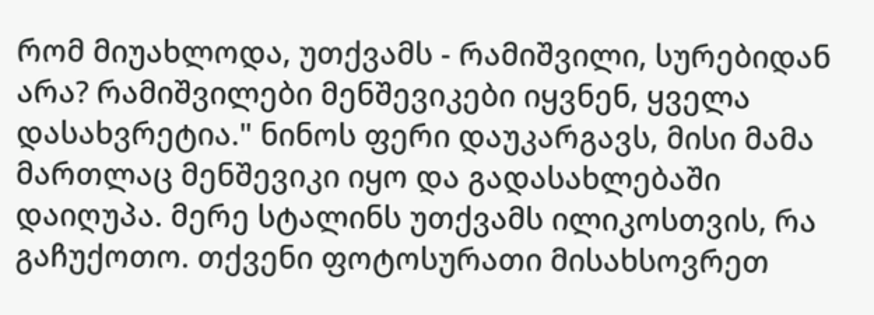რომ მიუახლოდა, უთქვამს - რამიშვილი, სურებიდან არა? რამიშვილები მენშევიკები იყვნენ, ყველა დასახვრეტია." ნინოს ფერი დაუკარგავს, მისი მამა მართლაც მენშევიკი იყო და გადასახლებაში დაიღუპა. მერე სტალინს უთქვამს ილიკოსთვის, რა გაჩუქოთო. თქვენი ფოტოსურათი მისახსოვრეთ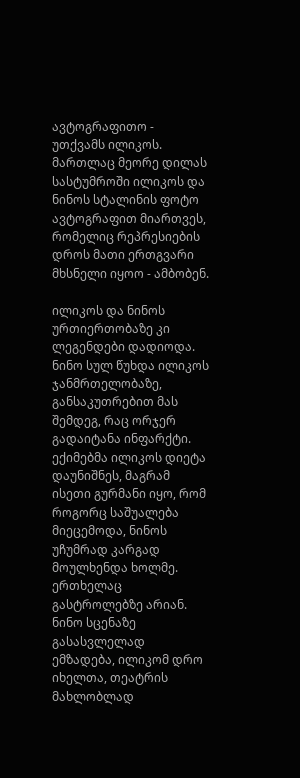ავტოგრაფითო - უთქვამს ილიკოს. მართლაც მეორე დილას სასტუმროში ილიკოს და ნინოს სტალინის ფოტო ავტოგრაფით მიართვეს, რომელიც რეპრესიების დროს მათი ერთგვარი მხსნელი იყოო - ამბობენ.

ილიკოს და ნინოს ურთიერთობაზე კი ლეგენდები დადიოდა. ნინო სულ წუხდა ილიკოს ჯანმრთელობაზე, განსაკუთრებით მას შემდეგ, რაც ორჯერ გადაიტანა ინფარქტი. ექიმებმა ილიკოს დიეტა დაუნიშნეს, მაგრამ ისეთი გურმანი იყო, რომ როგორც საშუალება მიეცემოდა, ნინოს უჩუმრად კარგად მოულხენდა ხოლმე. ერთხელაც გასტროლებზე არიან. ნინო სცენაზე გასასვლელად ემზადება, ილიკომ დრო იხელთა, თეატრის მახლობლად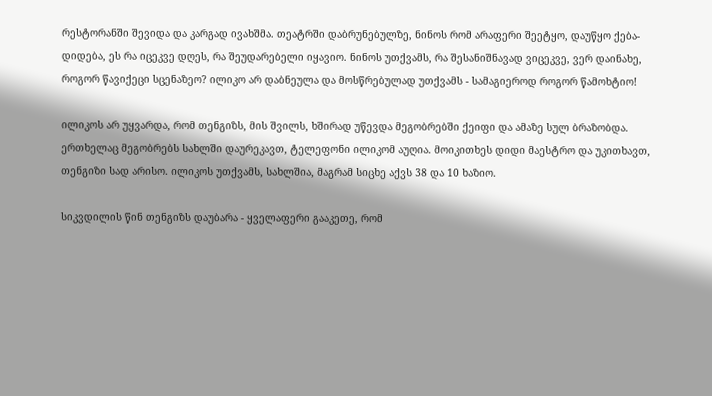რესტორანში შევიდა და კარგად ივახშმა. თეატრში დაბრუნებულზე, ნინოს რომ არაფერი შეეტყო, დაუწყო ქება- დიდება, ეს რა იცეკვე დღეს, რა შეუდარებელი იყავიო. ნინოს უთქვამს, რა შესანიშნავად ვიცეკვე, ვერ დაინახე, როგორ წავიქეცი სცენაზეო? ილიკო არ დაბნეულა და მოსწრებულად უთქვამს - სამაგიეროდ როგორ წამოხტიო!

ილიკოს არ უყვარდა, რომ თენგიზს, მის შვილს, ხშირად უწევდა მეგობრებში ქეიფი და ამაზე სულ ბრაზობდა. ერთხელაც მეგობრებს სახლში დაურეკავთ, ტელეფონი ილიკომ აუღია. მოიკითხეს დიდი მაესტრო და უკითხავთ, თენგიზი სად არისო. ილიკოს უთქვამს, სახლშია, მაგრამ სიცხე აქვს 38 და 10 ხაზიო.

სიკვდილის წინ თენგიზს დაუბარა - ყველაფერი გააკეთე, რომ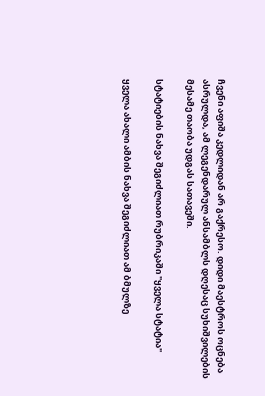ჩვენი აფიშა კედლიდან არ გაქრესო. დიდი მაესტროს ოცნება ასრულდა, ამ ლეგენდარულ ანსამბლს დღესაც სუხიშვილების მესამე თაობა უდგას სათავეში.

სტატიების ნახვა შეგიძლიათ რუბრიკაში "ყველა სტატია"

ყველა ახალი ამბის ნახვა შეგიძლიათ ამ ბმულზე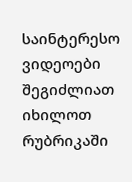საინტერესო ვიდეოები შეგიძლიათ იხილოთ რუბრიკაში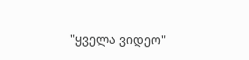"ყველა ვიდეო"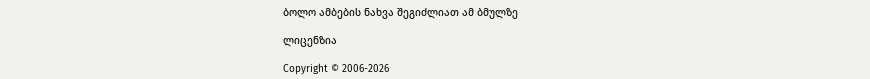ბოლო ამბების ნახვა შეგიძლიათ ამ ბმულზე

ლიცენზია

Copyright © 2006-2026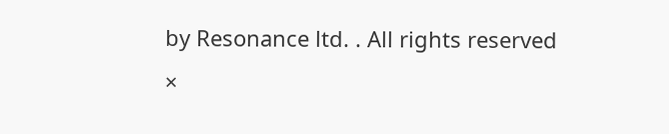by Resonance ltd. . All rights reserved
×